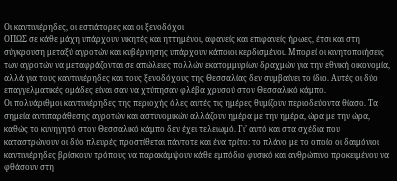Οι καντινιέρηδες, οι εστιάτορες και οι ξενοδόχοι
ΟΠΩΣ σε κάθε μάχη υπάρχουν νικητές και ηττημένοι, αφανείς και επιφανείς ήρωες, έτσι και στη σύγκρουση μεταξύ αγροτών και κυβέρνησης υπάρχουν κάποιοι κερδισμένοι. Μπορεί οι κινητοποιήσεις των αγροτών να μεταφράζονται σε απώλειες πολλών εκατομμυρίων δραχμών για την εθνική οικονομία, αλλά για τους καντινιέρηδες και τους ξενοδόχους της Θεσσαλίας δεν συμβαίνει το ίδιο. Αυτές οι δύο επαγγελματικές ομάδες είναι σαν να χτύπησαν φλέβα χρυσού στον Θεσσαλικό κάμπο.
Οι πολυάριθμοι καντινιέρηδες της περιοχής όλες αυτές τις ημέρες θυμίζουν περιοδεύοντα θίασο. Τα σημεία αντιπαράθεσης αγροτών και αστυνομικών αλλάζουν ημέρα με την ημέρα, ώρα με την ώρα, καθώς το κυνηγητό στον Θεσσαλικό κάμπο δεν έχει τελειωμό. Γι’ αυτό και στα σχέδια που καταστρώνουν οι δύο πλευρές προστίθεται πάντοτε και ένα τρίτο: το πλάνο με το οποίο οι δαιμόνιοι καντινιέρηδες βρίσκουν τρόπους να παρακάμψουν κάθε εμπόδιο φυσικό και ανθρώπινο προκειμένου να φθάσουν στη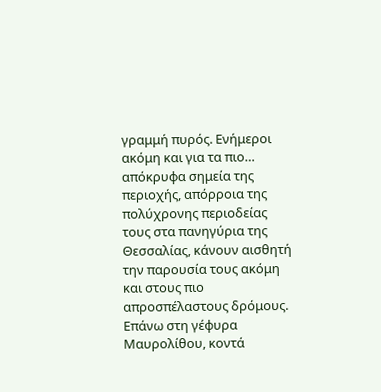γραμμή πυρός. Ενήμεροι ακόμη και για τα πιο… απόκρυφα σημεία της περιοχής, απόρροια της πολύχρονης περιοδείας τους στα πανηγύρια της Θεσσαλίας, κάνουν αισθητή την παρουσία τους ακόμη και στους πιο απροσπέλαστους δρόμους.
Επάνω στη γέφυρα Μαυρολίθου, κοντά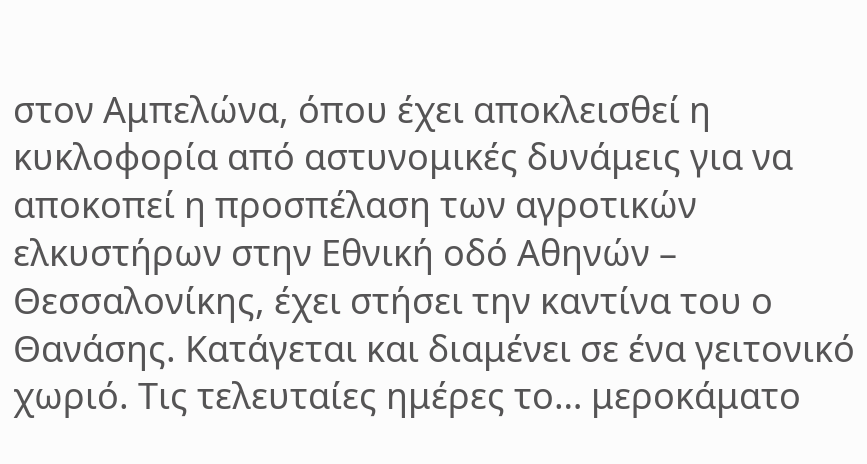στον Αμπελώνα, όπου έχει αποκλεισθεί η κυκλοφορία από αστυνομικές δυνάμεις για να αποκοπεί η προσπέλαση των αγροτικών ελκυστήρων στην Εθνική οδό Αθηνών – Θεσσαλονίκης, έχει στήσει την καντίνα του ο Θανάσης. Κατάγεται και διαμένει σε ένα γειτονικό χωριό. Τις τελευταίες ημέρες το… μεροκάματο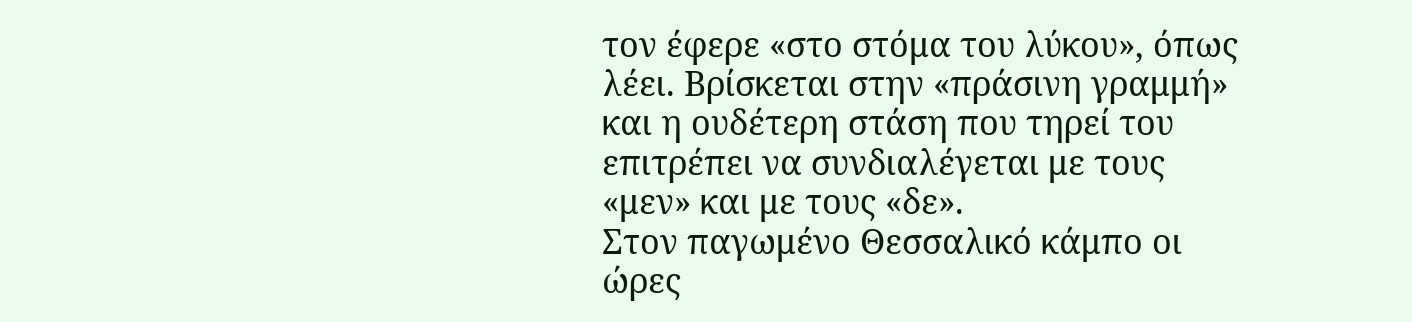τον έφερε «στο στόμα του λύκου», όπως λέει. Βρίσκεται στην «πράσινη γραμμή» και η ουδέτερη στάση που τηρεί του επιτρέπει να συνδιαλέγεται με τους «μεν» και με τους «δε».
Στον παγωμένο Θεσσαλικό κάμπο οι ώρες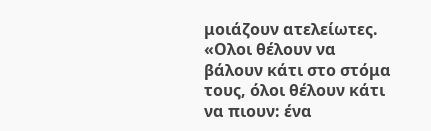μοιάζουν ατελείωτες. «Ολοι θέλουν να βάλουν κάτι στο στόμα τους, όλοι θέλουν κάτι να πιουν: ένα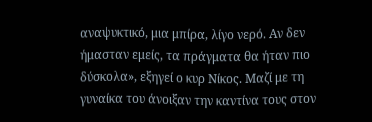αναψυκτικό, μια μπίρα, λίγο νερό. Αν δεν ήμασταν εμείς, τα πράγματα θα ήταν πιο δύσκολα», εξηγεί ο κυρ Νίκος. Μαζί με τη γυναίκα του άνοιξαν την καντίνα τους στον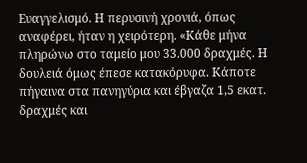Ευαγγελισμό. Η περυσινή χρονιά, όπως αναφέρει, ήταν η χειρότερη. «Κάθε μήνα πληρώνω στο ταμείο μου 33.000 δραχμές. Η δουλειά όμως έπεσε κατακόρυφα. Κάποτε πήγαινα στα πανηγύρια και έβγαζα 1,5 εκατ. δραχμές και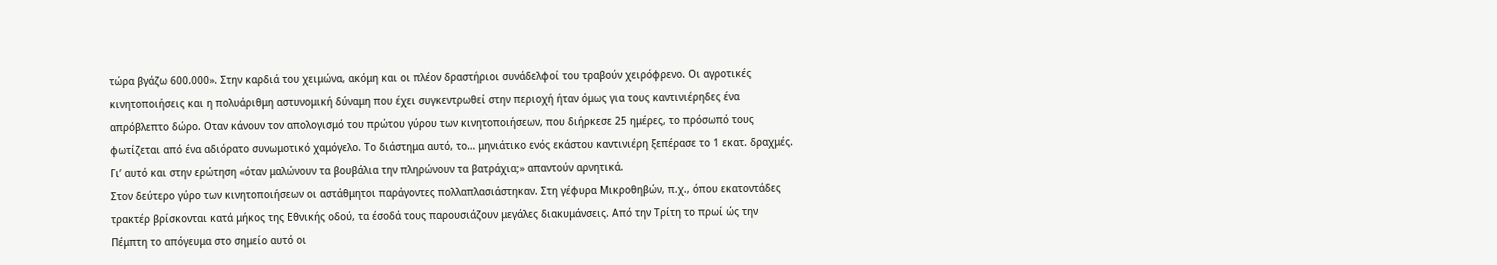τώρα βγάζω 600.000». Στην καρδιά του χειμώνα, ακόμη και οι πλέον δραστήριοι συνάδελφοί του τραβούν χειρόφρενο. Οι αγροτικές κινητοποιήσεις και η πολυάριθμη αστυνομική δύναμη που έχει συγκεντρωθεί στην περιοχή ήταν όμως για τους καντινιέρηδες ένα απρόβλεπτο δώρο. Οταν κάνουν τον απολογισμό του πρώτου γύρου των κινητοποιήσεων, που διήρκεσε 25 ημέρες, το πρόσωπό τους φωτίζεται από ένα αδιόρατο συνωμοτικό χαμόγελο. Το διάστημα αυτό, το… μηνιάτικο ενός εκάστου καντινιέρη ξεπέρασε το 1 εκατ. δραχμές. Γι’ αυτό και στην ερώτηση «όταν μαλώνουν τα βουβάλια την πληρώνουν τα βατράχια;» απαντούν αρνητικά.
Στον δεύτερο γύρο των κινητοποιήσεων οι αστάθμητοι παράγοντες πολλαπλασιάστηκαν. Στη γέφυρα Μικροθηβών, π.χ., όπου εκατοντάδες τρακτέρ βρίσκονται κατά μήκος της Εθνικής οδού, τα έσοδά τους παρουσιάζουν μεγάλες διακυμάνσεις. Από την Τρίτη το πρωί ώς την Πέμπτη το απόγευμα στο σημείο αυτό οι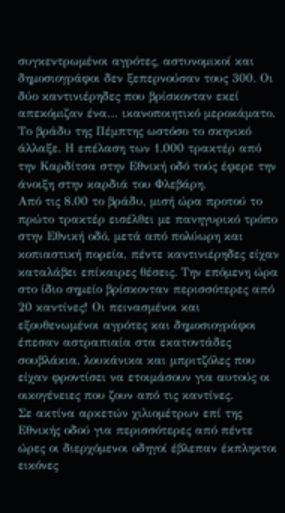συγκεντρωμένοι αγρότες, αστυνομικοί και δημοσιογράφοι δεν ξεπερνούσαν τους 300. Οι δύο καντινιέρηδες που βρίσκονταν εκεί απεκόμιζαν ένα… ικανοποιητικό μεροκάματο. Το βράδυ της Πέμπτης ωστόσο το σκηνικό άλλαξε. Η επέλαση των 1.000 τρακτέρ από την Καρδίτσα στην Εθνική οδό τούς έφερε την άνοιξη στην καρδιά του Φλεβάρη.
Από τις 8.00 το βράδυ, μισή ώρα προτού το πρώτο τρακτέρ εισέλθει με πανηγυρικό τρόπο στην Εθνική οδό, μετά από πολύωρη και κοπιαστική πορεία, πέντε καντινιέρηδες είχαν καταλάβει επίκαιρες θέσεις. Την επόμενη ώρα στο ίδιο σημείο βρίσκονταν περισσότερες από 20 καντίνες! Οι πεινασμένοι και εξουθενωμένοι αγρότες και δημοσιογράφοι έπεσαν αστραπιαία στα εκατοντάδες σουβλάκια, λουκάνικα και μπριτζόλες που είχαν φροντίσει να ετοιμάσουν για αυτούς οι οικογένειες που ζουν από τις καντίνες.
Σε ακτίνα αρκετών χιλιομέτρων επί της Εθνικής οδού για περισσότερες από πέντε ώρες οι διερχόμενοι οδηγοί έβλεπαν έκπληκτοι εικόνες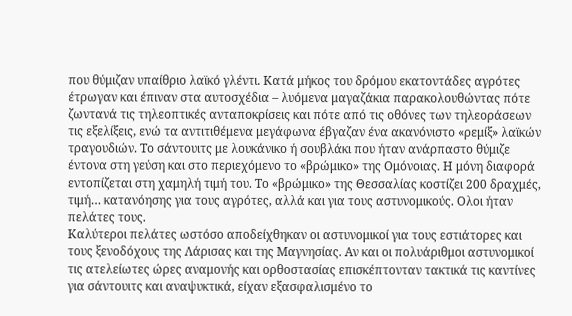που θύμιζαν υπαίθριο λαϊκό γλέντι. Κατά μήκος του δρόμου εκατοντάδες αγρότες έτρωγαν και έπιναν στα αυτοσχέδια – λυόμενα μαγαζάκια παρακολουθώντας πότε ζωντανά τις τηλεοπτικές ανταποκρίσεις και πότε από τις οθόνες των τηλεοράσεων τις εξελίξεις, ενώ τα αντιτιθέμενα μεγάφωνα έβγαζαν ένα ακανόνιστο «ρεμίξ» λαϊκών τραγουδιών. Το σάντουιτς με λουκάνικο ή σουβλάκι που ήταν ανάρπαστο θύμιζε έντονα στη γεύση και στο περιεχόμενο το «βρώμικο» της Ομόνοιας. Η μόνη διαφορά εντοπίζεται στη χαμηλή τιμή του. Το «βρώμικο» της Θεσσαλίας κοστίζει 200 δραχμές, τιμή… κατανόησης για τους αγρότες, αλλά και για τους αστυνομικούς. Ολοι ήταν πελάτες τους.
Καλύτεροι πελάτες ωστόσο αποδείχθηκαν οι αστυνομικοί για τους εστιάτορες και τους ξενοδόχους της Λάρισας και της Μαγνησίας. Αν και οι πολυάριθμοι αστυνομικοί τις ατελείωτες ώρες αναμονής και ορθοστασίας επισκέπτονταν τακτικά τις καντίνες για σάντουιτς και αναψυκτικά, είχαν εξασφαλισμένο το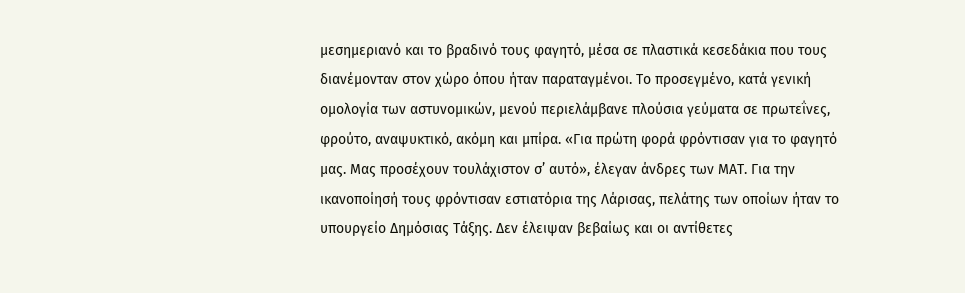μεσημεριανό και το βραδινό τους φαγητό, μέσα σε πλαστικά κεσεδάκια που τους διανέμονταν στον χώρο όπου ήταν παραταγμένοι. Το προσεγμένο, κατά γενική ομολογία των αστυνομικών, μενού περιελάμβανε πλούσια γεύματα σε πρωτεΐνες, φρούτο, αναψυκτικό, ακόμη και μπίρα. «Για πρώτη φορά φρόντισαν για το φαγητό μας. Μας προσέχουν τουλάχιστον σ’ αυτό», έλεγαν άνδρες των ΜΑΤ. Για την ικανοποίησή τους φρόντισαν εστιατόρια της Λάρισας, πελάτης των οποίων ήταν το υπουργείο Δημόσιας Τάξης. Δεν έλειψαν βεβαίως και οι αντίθετες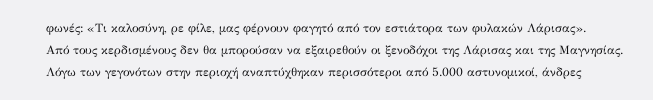φωνές: «Τι καλοσύνη, ρε φίλε, μας φέρνουν φαγητό από τον εστιάτορα των φυλακών Λάρισας».
Από τους κερδισμένους δεν θα μπορούσαν να εξαιρεθούν οι ξενοδόχοι της Λάρισας και της Μαγνησίας. Λόγω των γεγονότων στην περιοχή αναπτύχθηκαν περισσότεροι από 5.000 αστυνομικοί, άνδρες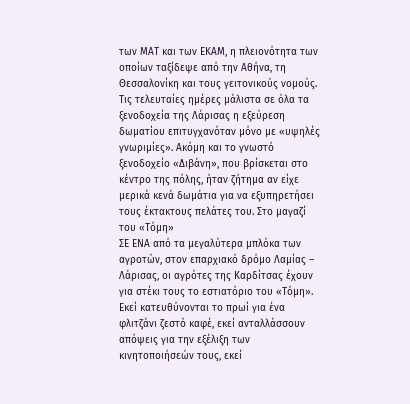των ΜΑΤ και των ΕΚΑΜ, η πλειονότητα των οποίων ταξίδεψε από την Αθήνα, τη Θεσσαλονίκη και τους γειτονικούς νομούς.
Τις τελευταίες ημέρες μάλιστα σε όλα τα ξενοδοχεία της Λάρισας η εξεύρεση δωματίου επιτυγχανόταν μόνο με «υψηλές γνωριμίες». Ακόμη και το γνωστό ξενοδοχείο «Διβάνη», που βρίσκεται στο κέντρο της πόλης, ήταν ζήτημα αν είχε μερικά κενά δωμάτια για να εξυπηρετήσει τους έκτακτους πελάτες του. Στο μαγαζί του «Τόμη»
ΣΕ ΕΝΑ από τα μεγαλύτερα μπλόκα των αγροτών, στον επαρχιακό δρόμο Λαμίας – Λάρισας, οι αγρότες της Καρδίτσας έχουν για στέκι τους το εστιατόριο του «Τόμη». Εκεί κατευθύνονται το πρωί για ένα φλιτζάνι ζεστό καφέ, εκεί ανταλλάσσουν απόψεις για την εξέλιξη των κινητοποιήσεών τους, εκεί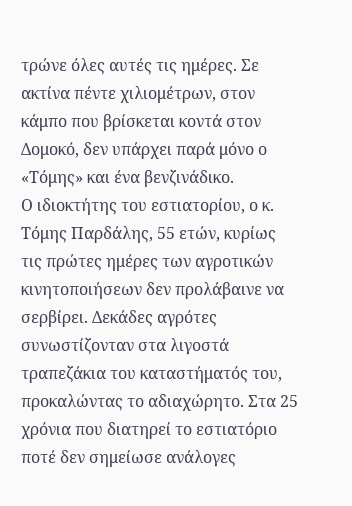τρώνε όλες αυτές τις ημέρες. Σε ακτίνα πέντε χιλιομέτρων, στον κάμπο που βρίσκεται κοντά στον Δομοκό, δεν υπάρχει παρά μόνο ο «Τόμης» και ένα βενζινάδικο.
Ο ιδιοκτήτης του εστιατορίου, ο κ. Τόμης Παρδάλης, 55 ετών, κυρίως τις πρώτες ημέρες των αγροτικών κινητοποιήσεων δεν προλάβαινε να σερβίρει. Δεκάδες αγρότες συνωστίζονταν στα λιγοστά τραπεζάκια του καταστήματός του, προκαλώντας το αδιαχώρητο. Στα 25 χρόνια που διατηρεί το εστιατόριο ποτέ δεν σημείωσε ανάλογες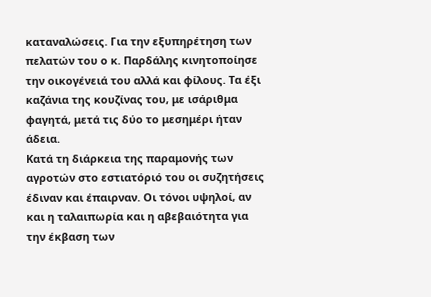καταναλώσεις. Για την εξυπηρέτηση των πελατών του ο κ. Παρδάλης κινητοποίησε την οικογένειά του αλλά και φίλους. Τα έξι καζάνια της κουζίνας του, με ισάριθμα φαγητά, μετά τις δύο το μεσημέρι ήταν άδεια.
Κατά τη διάρκεια της παραμονής των αγροτών στο εστιατόριό του οι συζητήσεις έδιναν και έπαιρναν. Οι τόνοι υψηλοί, αν και η ταλαιπωρία και η αβεβαιότητα για την έκβαση των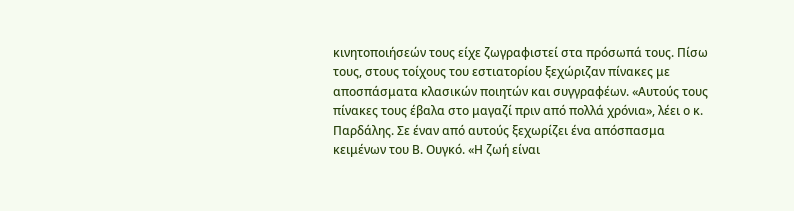κινητοποιήσεών τους είχε ζωγραφιστεί στα πρόσωπά τους. Πίσω τους, στους τοίχους του εστιατορίου ξεχώριζαν πίνακες με αποσπάσματα κλασικών ποιητών και συγγραφέων. «Αυτούς τους πίνακες τους έβαλα στο μαγαζί πριν από πολλά χρόνια», λέει ο κ. Παρδάλης. Σε έναν από αυτούς ξεχωρίζει ένα απόσπασμα κειμένων του Β. Ουγκό. «Η ζωή είναι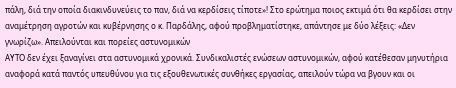πάλη, διά την οποία διακινδυνεύεις το παν, διά να κερδίσεις τίποτε»! Στο ερώτημα ποιος εκτιμά ότι θα κερδίσει στην αναμέτρηση αγροτών και κυβέρνησης ο κ. Παρδάλης, αφού προβληματίστηκε, απάντησε με δύο λέξεις: «Δεν γνωρίζω». Απειλούνται και πορείες αστυνομικών
ΑΥΤΟ δεν έχει ξαναγίνει στα αστυνομικά χρονικά. Συνδικαλιστές ενώσεων αστυνομικών, αφού κατέθεσαν μηνυτήρια αναφορά κατά παντός υπευθύνου για τις εξουθενωτικές συνθήκες εργασίας, απειλούν τώρα να βγουν και οι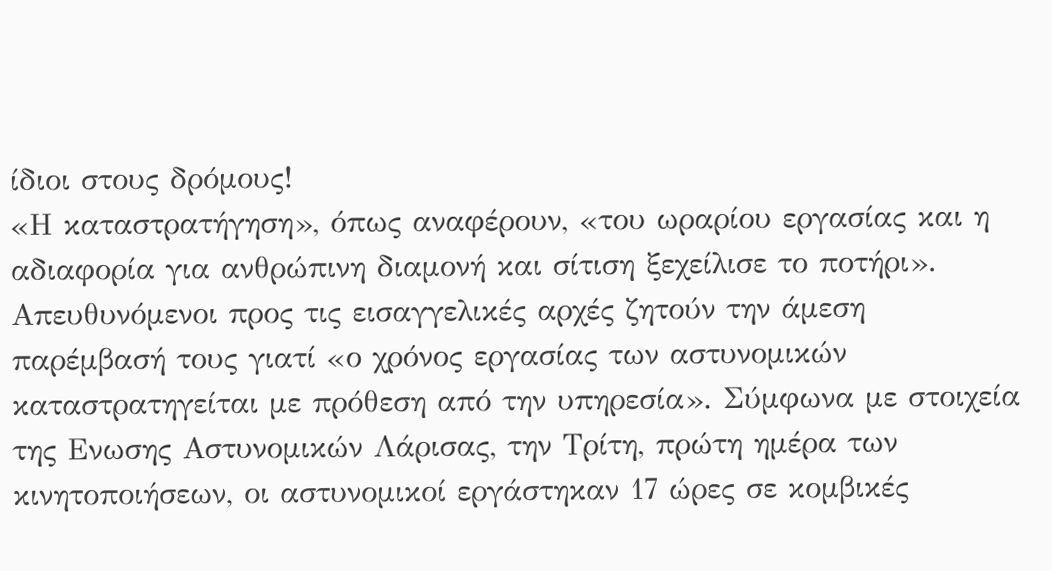ίδιοι στους δρόμους!
«Η καταστρατήγηση», όπως αναφέρουν, «του ωραρίου εργασίας και η αδιαφορία για ανθρώπινη διαμονή και σίτιση ξεχείλισε το ποτήρι». Απευθυνόμενοι προς τις εισαγγελικές αρχές ζητούν την άμεση παρέμβασή τους γιατί «ο χρόνος εργασίας των αστυνομικών καταστρατηγείται με πρόθεση από την υπηρεσία». Σύμφωνα με στοιχεία της Ενωσης Αστυνομικών Λάρισας, την Τρίτη, πρώτη ημέρα των κινητοποιήσεων, οι αστυνομικοί εργάστηκαν 17 ώρες σε κομβικές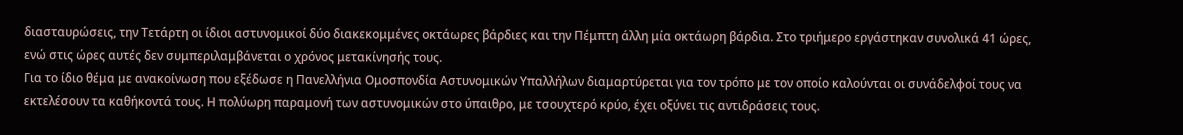διασταυρώσεις, την Τετάρτη οι ίδιοι αστυνομικοί δύο διακεκομμένες οκτάωρες βάρδιες και την Πέμπτη άλλη μία οκτάωρη βάρδια. Στο τριήμερο εργάστηκαν συνολικά 41 ώρες, ενώ στις ώρες αυτές δεν συμπεριλαμβάνεται ο χρόνος μετακίνησής τους.
Για το ίδιο θέμα με ανακοίνωση που εξέδωσε η Πανελλήνια Ομοσπονδία Αστυνομικών Υπαλλήλων διαμαρτύρεται για τον τρόπο με τον οποίο καλούνται οι συνάδελφοί τους να εκτελέσουν τα καθήκοντά τους. Η πολύωρη παραμονή των αστυνομικών στο ύπαιθρο, με τσουχτερό κρύο, έχει οξύνει τις αντιδράσεις τους.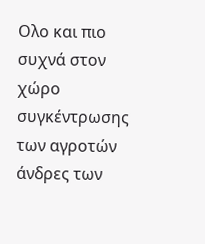Ολο και πιο συχνά στον χώρο συγκέντρωσης των αγροτών άνδρες των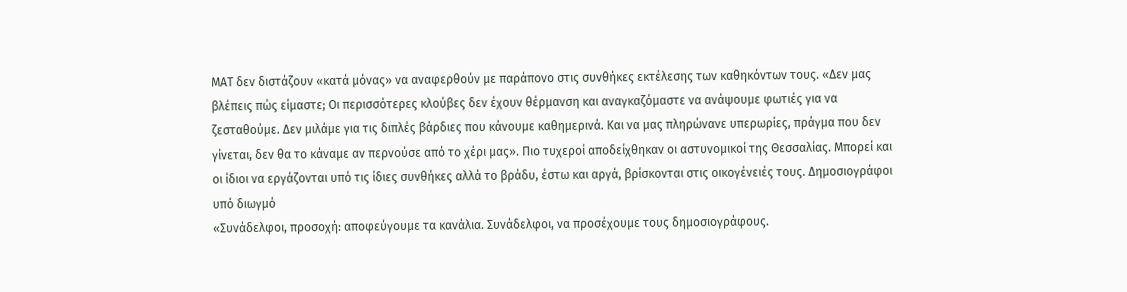ΜΑΤ δεν διστάζουν «κατά μόνας» να αναφερθούν με παράπονο στις συνθήκες εκτέλεσης των καθηκόντων τους. «Δεν μας βλέπεις πώς είμαστε; Οι περισσότερες κλούβες δεν έχουν θέρμανση και αναγκαζόμαστε να ανάψουμε φωτιές για να ζεσταθούμε. Δεν μιλάμε για τις διπλές βάρδιες που κάνουμε καθημερινά. Και να μας πληρώνανε υπερωρίες, πράγμα που δεν γίνεται, δεν θα το κάναμε αν περνούσε από το χέρι μας». Πιο τυχεροί αποδείχθηκαν οι αστυνομικοί της Θεσσαλίας. Μπορεί και οι ίδιοι να εργάζονται υπό τις ίδιες συνθήκες αλλά το βράδυ, έστω και αργά, βρίσκονται στις οικογένειές τους. Δημοσιογράφοι υπό διωγμό
«Συνάδελφοι, προσοχή: αποφεύγουμε τα κανάλια. Συνάδελφοι, να προσέχουμε τους δημοσιογράφους.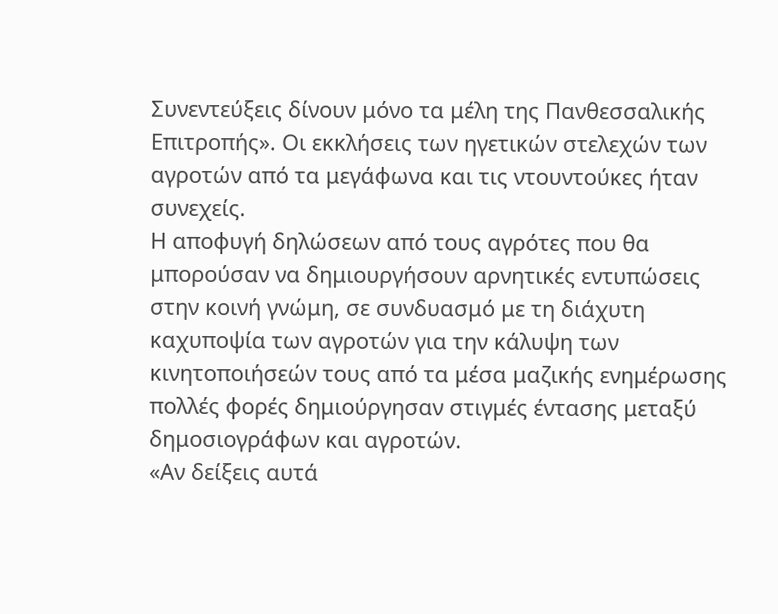Συνεντεύξεις δίνουν μόνο τα μέλη της Πανθεσσαλικής Επιτροπής». Οι εκκλήσεις των ηγετικών στελεχών των αγροτών από τα μεγάφωνα και τις ντουντούκες ήταν συνεχείς.
Η αποφυγή δηλώσεων από τους αγρότες που θα μπορούσαν να δημιουργήσουν αρνητικές εντυπώσεις στην κοινή γνώμη, σε συνδυασμό με τη διάχυτη καχυποψία των αγροτών για την κάλυψη των κινητοποιήσεών τους από τα μέσα μαζικής ενημέρωσης πολλές φορές δημιούργησαν στιγμές έντασης μεταξύ δημοσιογράφων και αγροτών.
«Αν δείξεις αυτά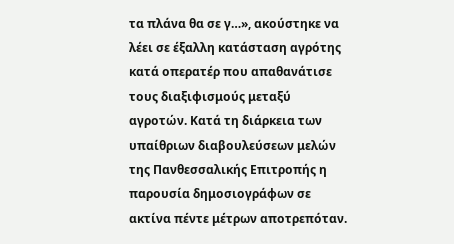τα πλάνα θα σε γ…», ακούστηκε να λέει σε έξαλλη κατάσταση αγρότης κατά οπερατέρ που απαθανάτισε τους διαξιφισμούς μεταξύ αγροτών. Κατά τη διάρκεια των υπαίθριων διαβουλεύσεων μελών της Πανθεσσαλικής Επιτροπής η παρουσία δημοσιογράφων σε ακτίνα πέντε μέτρων αποτρεπόταν.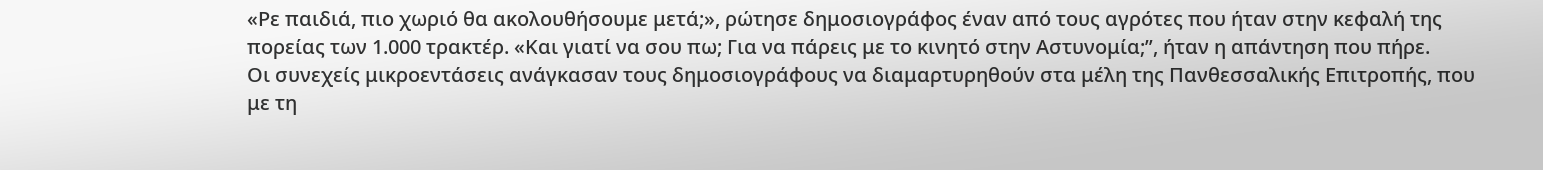«Ρε παιδιά, πιο χωριό θα ακολουθήσουμε μετά;», ρώτησε δημοσιογράφος έναν από τους αγρότες που ήταν στην κεφαλή της πορείας των 1.000 τρακτέρ. «Και γιατί να σου πω; Για να πάρεις με το κινητό στην Αστυνομία;”, ήταν η απάντηση που πήρε.
Οι συνεχείς μικροεντάσεις ανάγκασαν τους δημοσιογράφους να διαμαρτυρηθούν στα μέλη της Πανθεσσαλικής Επιτροπής, που με τη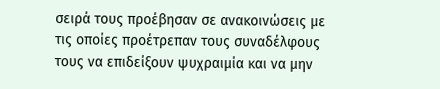σειρά τους προέβησαν σε ανακοινώσεις με τις οποίες προέτρεπαν τους συναδέλφους τους να επιδείξουν ψυχραιμία και να μην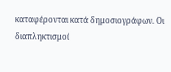καταφέρονται κατά δημοσιογράφων. Οι διαπληκτισμοί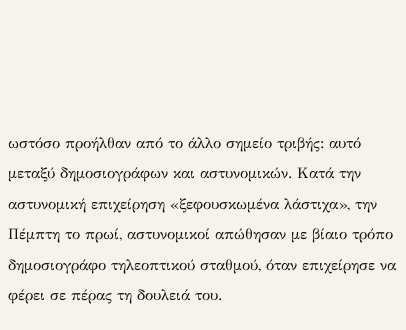ωστόσο προήλθαν από το άλλο σημείο τριβής: αυτό μεταξύ δημοσιογράφων και αστυνομικών. Κατά την αστυνομική επιχείρηση «ξεφουσκωμένα λάστιχα», την Πέμπτη το πρωί, αστυνομικοί απώθησαν με βίαιο τρόπο δημοσιογράφο τηλεοπτικού σταθμού, όταν επιχείρησε να φέρει σε πέρας τη δουλειά του.